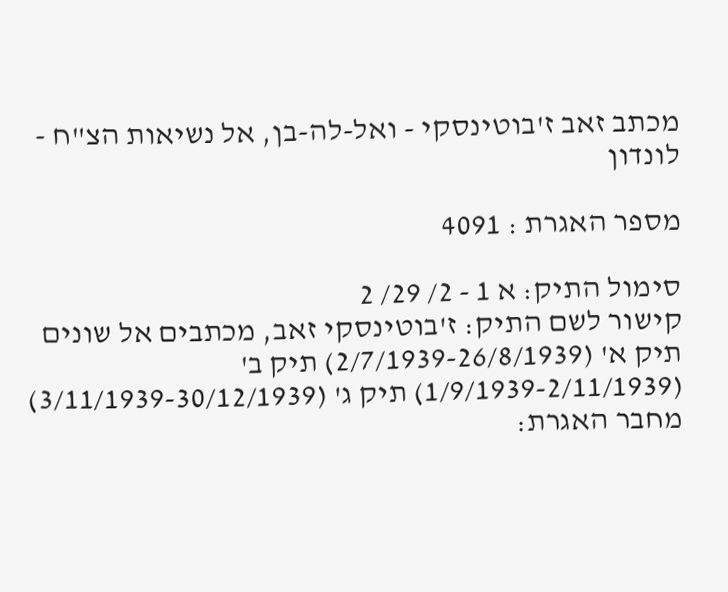מכתב זאב ז'בוטינסקי - ואל-לה-בן, אל נשיאות הצ"ח - לונדון

מספר האגרת : 4091

סימול התיק: א 1 - 2/ 29/ 2
קישור לשם התיק: ז'בוטינסקי זאב, מכתבים אל שונים תיק א' (2/7/1939-26/8/1939) תיק ב' (1/9/1939-2/11/1939) תיק ג' (3/11/1939-30/12/1939)
מחבר האגרת: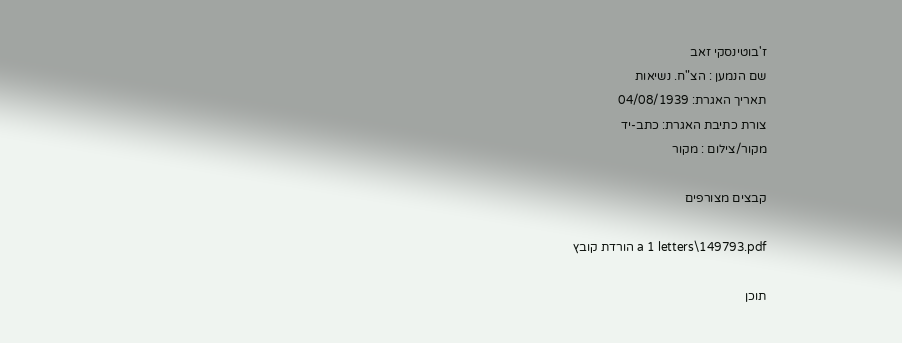ז'בוטינסקי זאב
שם הנמען : הצ"ח. נשיאות
תאריך האגרת: 04/08/1939
צורת כתיבת האגרת: כתב-יד
מקור/צילום : מקור

קבצים מצורפים

a 1 letters\149793.pdf הורדת קובץ

תוכן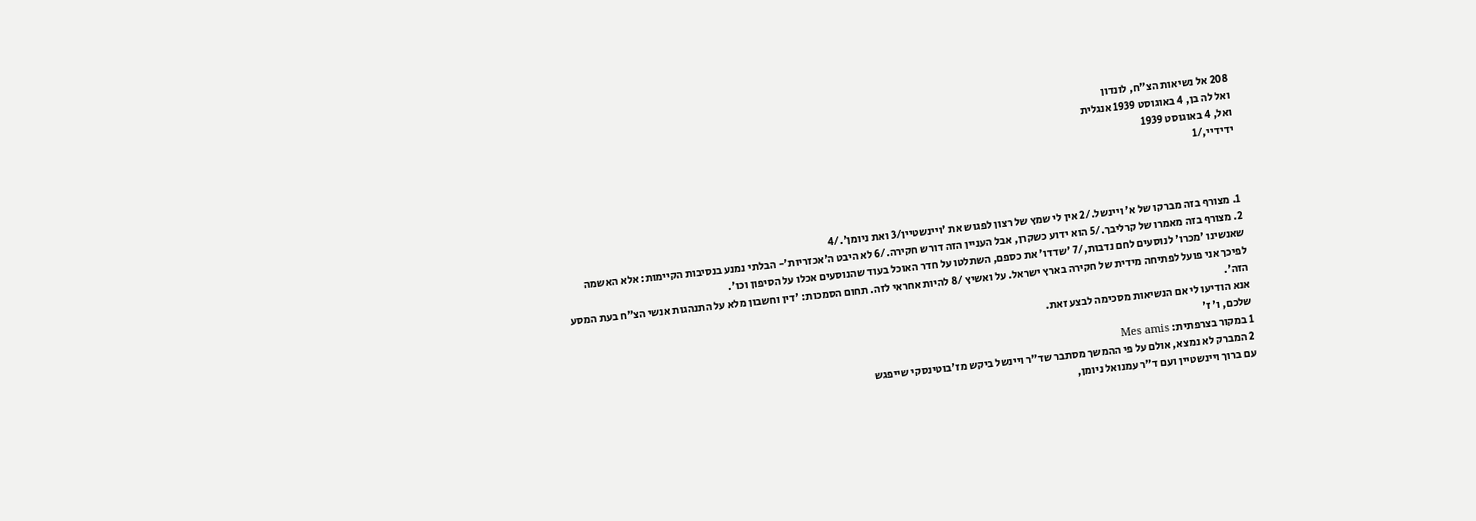208 אל נשיאות הצ"ח, לונדון
ואל לה בן, 4 באוגוסט 1939 אנגלית
ואל, 4 באוגוסט 1939
ידידיי,/1



1. מצורף בזה מברקו של א' ויינשל./2 אין לי שמץ של רצון לפגוש את 'ויינשטיין/3 ואת ניומן'./4
2. מצורף בזה מאמרו של קרליבך./5 הוא ידוע כשקרן, אבל העניין הזה דורש חקירה./6 לא היבט ה'אכזריות'- הבלתי נמנע בנסיבות הקיימות: אלא האשמה שאנשינו 'מכרו' לנוסעים לחם נדבות,/7 'שדדו' את כספם, השתלטו על חדר האוכל בעוד שהנוסעים אכלו על הסיפון וכו'.
לפיכך אני פועל לפתיחה מידית של חקירה בארץ ישראל. על ואשיץ /8 להיות אחראי לזה. תחום הסמכות: 'דין וחשבון מלא על התנהגות אנשי הצ"ח בעת המסע הזה'.
אנא הודיעו לי אם הנשיאות מסכימה לבצע זאת.
שלכם, ו' ז'
1 במקור בצרפתית: Mes amis
2 המברק לא נמצא, אולם על פי ההמשך מסתבר שד"ר ויינשל ביקש מז'בוטינסקי שייפגש
עם ברוך ויינשטיין ועם ד"ר עמנואל ניומן,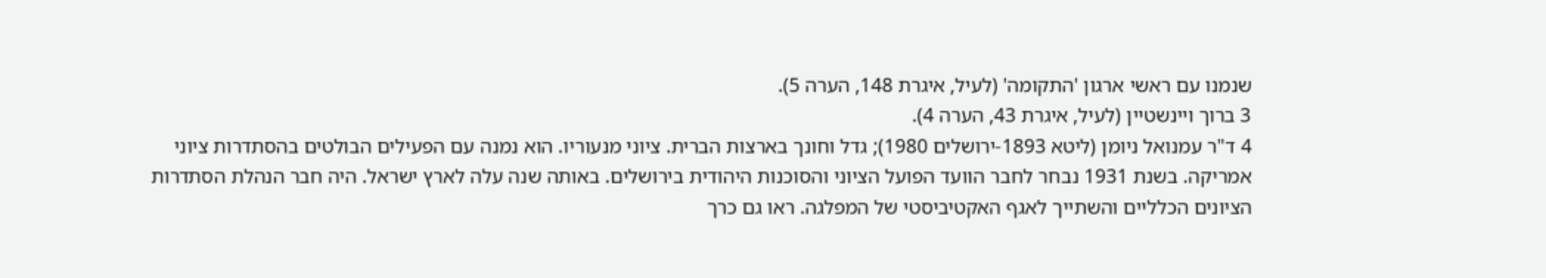שנמנו עם ראשי ארגון 'התקומה' (לעיל, איגרת 148, הערה 5).
3 ברוך ויינשטיין (לעיל, איגרת 43, הערה 4).
4 ד"ר עמנואל ניומן (ליטא 1893-ירושלים 1980); גדל וחונך בארצות הברית. ציוני מנעוריו. הוא נמנה עם הפעילים הבולטים בהסתדרות ציוני אמריקה. בשנת 1931 נבחר לחבר הוועד הפועל הציוני והסוכנות היהודית בירושלים. באותה שנה עלה לארץ ישראל. היה חבר הנהלת הסתדרות הציונים הכלליים והשתייך לאגף האקטיביסטי של המפלגה. ראו גם כרך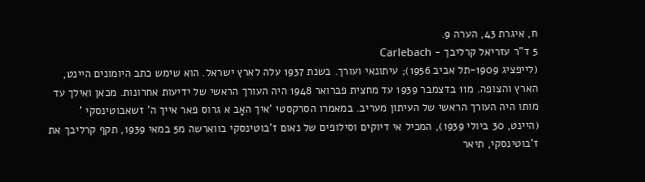ח, איגרת 43, הערה 9.
5 ד"ר עזריאל קרליבך - Carlebach
(לייפציג 1909-תל אביב 1956); עיתונאי ועורך. בשנת 1937 עלה לארץ ישראל. הוא שימש כתב היומונים היינט, הארץ והצופה. מ11 בדצמבר 1939 עד מחצית פברואר 1948 היה העורך הראשי של ידיעות אחרונות. מכאן ואילך עד מותו היה העורך הראשי של העיתון מעריב. במאמרו הסרקסטי 'איך האָב א גרוס פאר אייך ה' זשאבוטינסקי ' (היינט, 30 ביולי 1939), המכיל אי דיוקים וסילופים של נאום ז'בוטינסקי בווארשה מ5 במאי 1939, תקף קרליבך את ז'בוטינסקי, תיאר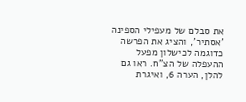את סבלם של מעפילי הספינה 'אסתיר', והציג את הפרשה כדוגמה לכישלון מפעל ההעפלה של הצ"ח. ראו גם להלן, הערה 6, ואיגרת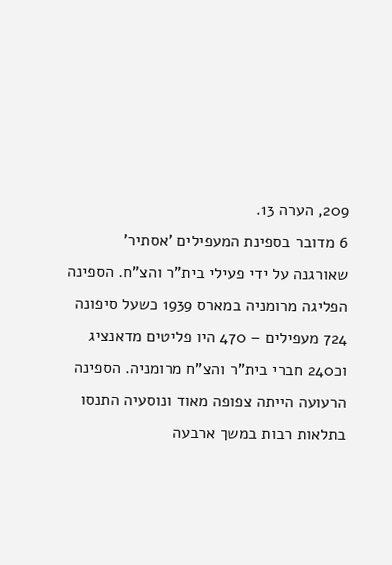209, הערה 13.
6 מדובר בספינת המעפילים 'אסתיר' שאורגנה על ידי פעילי בית"ר והצ"ח. הספינה
הפליגה מרומניה במארס 1939 כשעל סיפונה 724 מעפילים – 470 היו פליטים מדאנציג וכ240 חברי בית"ר והצ"ח מרומניה. הספינה
הרעועה הייתה צפופה מאוד ונוסעיה התנסו בתלאות רבות במשך ארבעה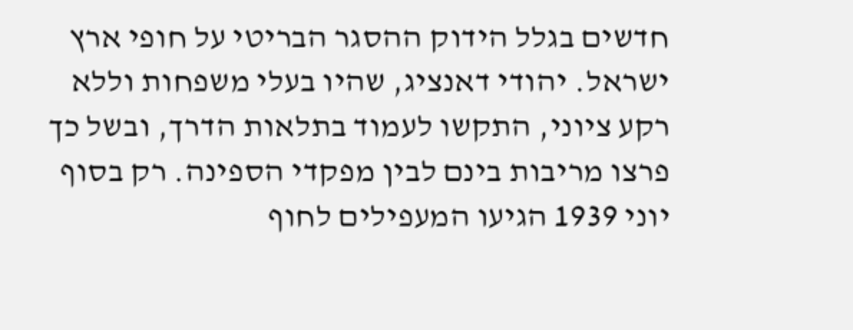חדשים בגלל הידוק ההסגר הבריטי על חופי ארץ ישראל. יהודי דאנציג, שהיו בעלי משפחות וללא רקע ציוני, התקשו לעמוד בתלאות הדרך, ובשל כך פרצו מריבות בינם לבין מפקדי הספינה. רק בסוף יוני 1939 הגיעו המעפילים לחוף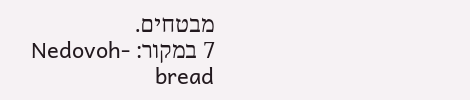מבטחים.
7 במקור: Nedovoh-bread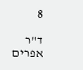8

ד"ר אפרים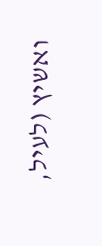ואשיץ (לעיל,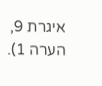איגרת 9, הערה 1).